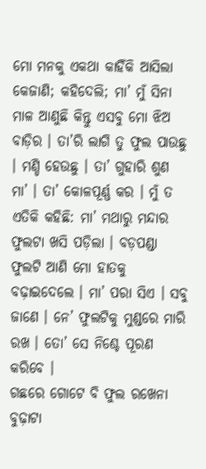ମୋ ମନକୁ ଏକଥା କାହିଁକି ଆସିଲା କେଜାଣି; କହିଦେଲି; ମା’ ମୁଁ ସିନା ମାଳ ଆଣୁଛି କିନ୍ତୁ ଏସବୁ ମୋ ଝିଅ ବାଡ଼ିର । ତା’ରି ଲାଗି ତୁ ଫୁଲ ପାଉଛୁ । ମଣ୍ଡି ହେଉଛୁ । ତା’ ଗୁହାରି ଶୁଣ ମା’ । ତା’ କୋଳପୂର୍ଣ୍ଣ କର । ମୁଁ ତ ଏତିକି କହିଛି: ମା’ ମଥାରୁ ମନ୍ଦାର ଫୁଲଟା ଖସି ପଡ଼ିଲା । ବଡ଼ପଣ୍ଡା ଫୁଲଟି ଆଣି ମୋ ହାତକୁ ବଢ଼ାଇଦେଲେ । ମା’ ପରା ସିଏ । ସବୁ ଜାଣେ । ନେ’ ଫୁଲଟିକୁ ମୁଣ୍ଡରେ ମାରି ରଖ । ତୋ’ ସେ ନିଶ୍ଚେ ପୂରଣ କରିବେ ।
ଗଛରେ ଗୋଟେ ବି ଫୁଲ ରଖେନା ବୁଢ଼ାଟା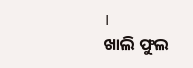।
ଖାଲି ଫୁଲ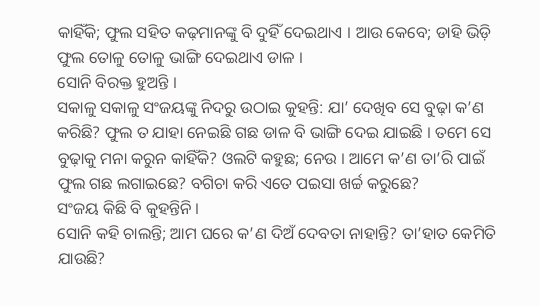କାହିଁକି; ଫୁଲ ସହିତ କଢ଼ମାନଙ୍କୁ ବି ଦୁହିଁ ଦେଇଥାଏ । ଆଉ କେବେ; ଡାହି ଭିଡ଼ି ଫୁଲ ତୋଳୁ ତୋଳୁ ଭାଙ୍ଗି ଦେଇଥାଏ ଡାଳ ।
ସୋନି ବିରକ୍ତ ହୁଅନ୍ତି ।
ସକାଳୁ ସକାଳୁ ସଂଜୟଙ୍କୁ ନିଦରୁ ଉଠାଇ କୁହନ୍ତି: ଯା’ ଦେଖିବ ସେ ବୁଢ଼ା କ’ଣ କରିଛି? ଫୁଲ ତ ଯାହା ନେଇଛି ଗଛ ଡାଳ ବି ଭାଙ୍ଗି ଦେଇ ଯାଇଛି । ତମେ ସେ ବୁଢ଼ାକୁ ମନା କରୁନ କାହିଁକି? ଓଲଟି କହୁଛ; ନେଉ । ଆମେ କ’ଣ ତା’ରି ପାଇଁ ଫୁଲ ଗଛ ଲଗାଇଛେ? ବଗିଚା କରି ଏତେ ପଇସା ଖର୍ଚ୍ଚ କରୁଛେ?
ସଂଜୟ କିଛି ବି କୁହନ୍ତିନି ।
ସୋନି କହି ଚାଲନ୍ତି; ଆମ ଘରେ କ’ଣ ଦିଅଁ ଦେବତା ନାହାନ୍ତି? ତା’ହାତ କେମିତି ଯାଉଛି?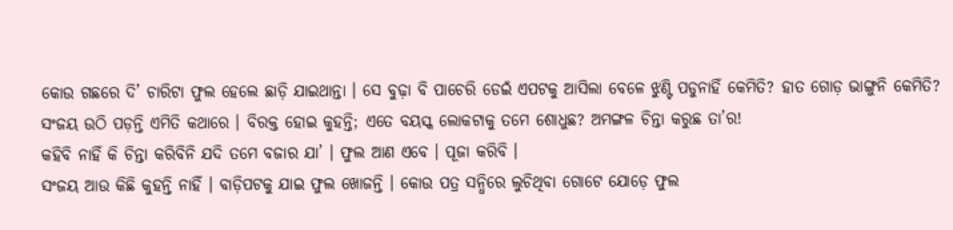କୋଉ ଗଛରେ ଦି’ ଚାରିଟା ଫୁଲ ହେଲେ ଛାଡ଼ି ଯାଇଥାନ୍ତା । ସେ ବୁଢ଼ା ବି ପାଚେରି ଡେଇଁ ଏପଟକୁ ଆସିଲା ବେଳେ ଝୁଣ୍ଟି ପଡୁନାହିଁ କେମିତି? ହାତ ଗୋଡ଼ ଭାଙ୍ଗୁନି କେମିତି?
ସଂଜୟ ଉଠି ପଡ଼ନ୍ତି ଏମିତି କଥାରେ । ବିରକ୍ତ ହୋଇ କୁହନ୍ତି; ଏତେ ବୟସ୍କ ଲୋକଟାକୁ ତମେ ଶୋଧୁଛ? ଅମଙ୍ଗଳ ଚିନ୍ତା କରୁଛ ତା’ର!
କହିବି ନାହିଁ କି ଚିନ୍ତା କରିବିନି ଯଦି ତମେ ବଜାର ଯା’ । ଫୁଲ ଆଣ ଏବେ । ପୂଜା କରିବି ।
ସଂଜୟ ଆଉ କିଛି କୁହନ୍ତି ନାହିଁ । ବାଡ଼ିପଟକୁ ଯାଇ ଫୁଲ ଖୋଜନ୍ତି । କୋଉ ପତ୍ର ସନ୍ଧିରେ ଲୁଚିଥିବା ଗୋଟେ ଯୋଡ଼େ ଫୁଲ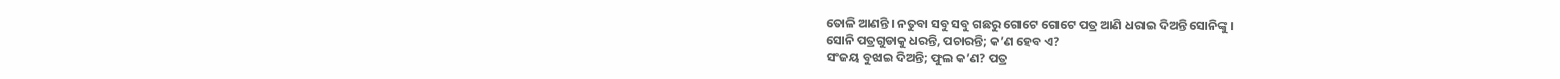ତୋଳି ଆଣନ୍ତି । ନତୁବା ସବୁ ସବୁ ଗଛରୁ ଗୋଟେ ଗୋଟେ ପତ୍ର ଆଣି ଧରାଇ ଦିଅନ୍ତି ସୋନିଙ୍କୁ ।
ସୋନି ପତ୍ରଗୁଡାକୁ ଧରନ୍ତି, ପଚାରନ୍ତି; କ’ଣ ହେବ ଏ?
ସଂଜୟ ବୁଝାଇ ଦିଅନ୍ତି; ଫୁଲ କ’ଣ? ପତ୍ର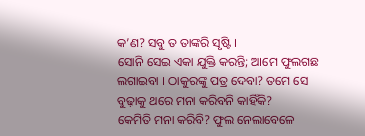କ’ଣ? ସବୁ ତ ତାଙ୍କରି ସୃଷ୍ଟି ।
ସୋନି ସେଇ ଏକା ଯୁକ୍ତି କରନ୍ତି; ଆମେ ଫୁଲଗଛ ଲଗାଇବା । ଠାକୁରଙ୍କୁ ପତ୍ର ଦେବା? ତମେ ସେ ବୁଢ଼ାକୁ ଥରେ ମନା କରିବନି କାହିଁକି?
କେମିତି ମନା କରିବି? ଫୁଲ ନେଲାବେଳେ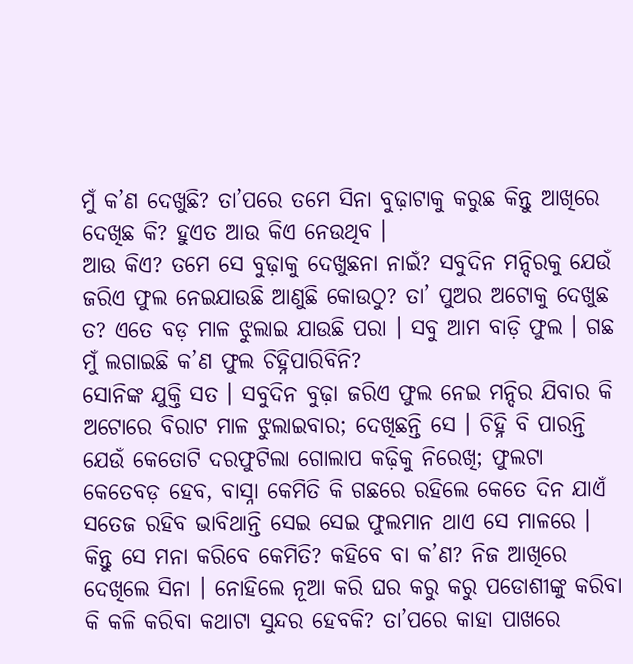ମୁଁ କ’ଣ ଦେଖୁଛି? ତା’ପରେ ତମେ ସିନା ବୁଢ଼ାଟାକୁ କରୁଛ କିନ୍ତୁ ଆଖିରେ ଦେଖିଛ କି? ହୁଏତ ଆଉ କିଏ ନେଉଥିବ ।
ଆଉ କିଏ? ତମେ ସେ ବୁଢ଼ାକୁ ଦେଖୁଛନା ନାଇଁ? ସବୁଦିନ ମନ୍ଦିରକୁ ଯେଉଁ ଜରିଏ ଫୁଲ ନେଇଯାଉଛି ଆଣୁଛି କୋଉଠୁ? ତା’ ପୁଅର ଅଟୋକୁ ଦେଖୁଛ ତ? ଏତେ ବଡ଼ ମାଳ ଝୁଲାଇ ଯାଉଛି ପରା । ସବୁ ଆମ ବାଡ଼ି ଫୁଲ । ଗଛ ମୁଁ ଲଗାଇଛି କ’ଣ ଫୁଲ ଚିହ୍ନିପାରିବିନି?
ସୋନିଙ୍କ ଯୁକ୍ତି ସତ । ସବୁଦିନ ବୁଢ଼ା ଜରିଏ ଫୁଲ ନେଇ ମନ୍ଦିର ଯିବାର କି ଅଟୋରେ ବିରାଟ ମାଳ ଝୁଲାଇବାର; ଦେଖିଛନ୍ତି ସେ । ଚିହ୍ନି ବି ପାରନ୍ତି ଯେଉଁ କେତୋଟି ଦରଫୁଟିଲା ଗୋଲାପ କଢ଼ିକୁ ନିରେଖି; ଫୁଲଟା କେତେବଡ଼ ହେବ, ବାସ୍ନା କେମିତି କି ଗଛରେ ରହିଲେ କେତେ ଦିନ ଯାଏଁ ସତେଜ ରହିବ ଭାବିଥାନ୍ତି ସେଇ ସେଇ ଫୁଲମାନ ଥାଏ ସେ ମାଳରେ । କିନ୍ତୁ ସେ ମନା କରିବେ କେମିତି? କହିବେ ବା କ’ଣ? ନିଜ ଆଖିରେ ଦେଖିଲେ ସିନା । ନୋହିଲେ ନୂଆ କରି ଘର କରୁ କରୁ ପଡୋଶୀଙ୍କୁ କରିବା କି କଳି କରିବା କଥାଟା ସୁନ୍ଦର ହେବକି? ତା’ପରେ କାହା ପାଖରେ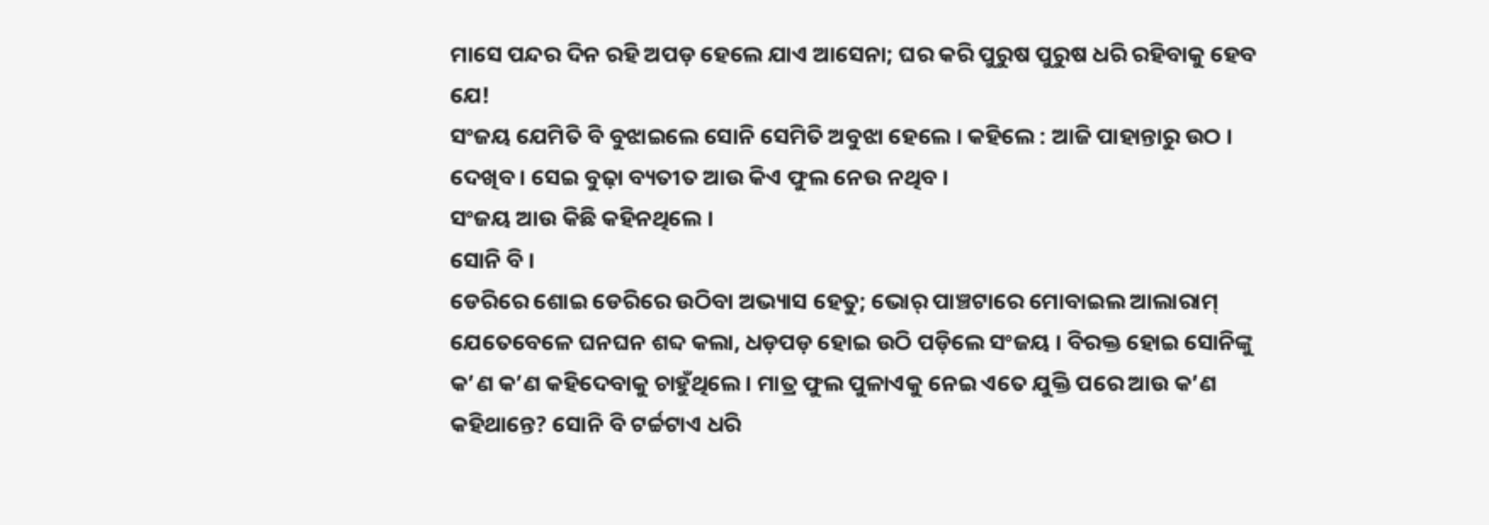ମାସେ ପନ୍ଦର ଦିନ ରହି ଅପଡ଼ ହେଲେ ଯାଏ ଆସେନା; ଘର କରି ପୁରୁଷ ପୁରୁଷ ଧରି ରହିବାକୁ ହେବ ଯେ!
ସଂଜୟ ଯେମିତି ବି ବୁଝାଇଲେ ସୋନି ସେମିତି ଅବୁଝା ହେଲେ । କହିଲେ : ଆଜି ପାହାନ୍ତାରୁ ଉଠ । ଦେଖିବ । ସେଇ ବୁଢ଼ା ବ୍ୟତୀତ ଆଉ କିଏ ଫୁଲ ନେଉ ନଥିବ ।
ସଂଜୟ ଆଉ କିଛି କହିନଥିଲେ ।
ସୋନି ବି ।
ଡେରିରେ ଶୋଇ ଡେରିରେ ଉଠିବା ଅଭ୍ୟାସ ହେତୁ; ଭୋର୍ ପାଞ୍ଚଟାରେ ମୋବାଇଲ ଆଲାରାମ୍ ଯେତେବେଳେ ଘନଘନ ଶବ୍ଦ କଲା, ଧଡ଼ପଡ଼ ହୋଇ ଉଠି ପଡ଼ିଲେ ସଂଜୟ । ବିରକ୍ତ ହୋଇ ସୋନିଙ୍କୁ କ’ଣ କ’ଣ କହିଦେବାକୁ ଚାହୁଁଥିଲେ । ମାତ୍ର ଫୁଲ ପୁଳାଏକୁ ନେଇ ଏତେ ଯୁକ୍ତି ପରେ ଆଉ କ’ଣ କହିଥାନ୍ତେ? ସୋନି ବି ଟର୍ଚ୍ଚଟାଏ ଧରି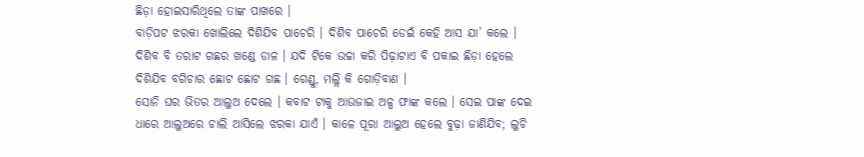ଛିଡ଼ା ହୋଇସାରିଥିଲେ ତାଙ୍କ ପାଖରେ ।
ବାଡ଼ିପଟ ଝରକା ଖୋଲିଲେ ଦିଶିଯିବ ପାଚେରି । ଦିଶିବ ପାଚେରି ଡେଇଁ କେହି ଆସ ଯା’ କଲେ । ଦିଶିବ ବି ତରାଟ ଗଛର ଖଣ୍ଡେ ଡାଳ । ଯଦି ଟିକେ ଉଚ୍ଚା କରି ପିଢ଼ାଟାଏ ବି ପକାଇ ଛିଡ଼ା ହେଲେ ଦିଶିଯିବ ବଗିଚାର ଛୋଟ ଛୋଟ ଗଛ । ଗେଣ୍ଡୁ, ମଲ୍ଲି କି ଗୋଡ଼ିବାଣ ।
ସୋନି ଘର ଭିତର ଆଲୁଅ ଦେଲେ । କବାଟ ଟାକୁ ଆଉଜାଇ ଅଳ୍ପ ଫାଙ୍କ କଲେ । ସେଇ ପାଙ୍କ ଦେଇ ଧାରେ ଆଲୁଅରେ ଚାଲି ଆସିଲେ ଝରକା ଯାଏଁ । କାଳେ ପୂରା ଆଲୁଅ ହେଲେ ବୁଢ଼ା ଜାଣିଯିବ; ଲୁଚି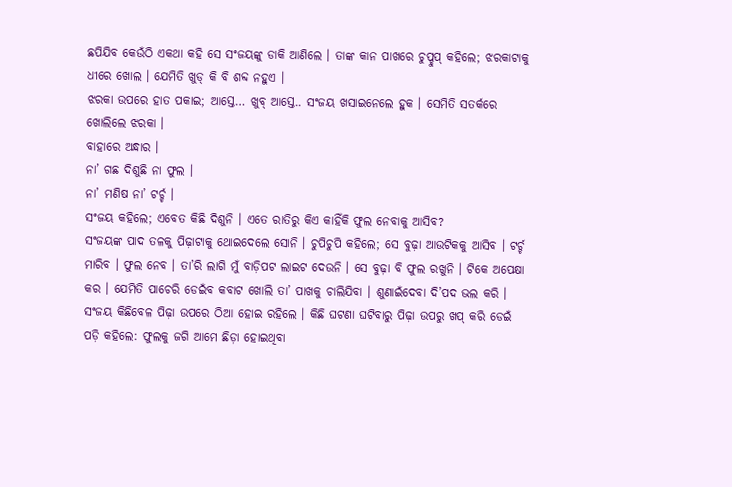ଛପିଯିବ କେଉଁଠି ଏକଥା କହି ସେ ସଂଜୟଙ୍କୁ ଡାକି ଆଣିଲେ । ତାଙ୍କ କାନ ପାଖରେ ଚୁପ୍ଚୁପ୍ କହିଲେ; ଝରକାଟାକୁ ଧୀରେ ଖୋଲ । ଯେମିତି ଖୁଡ୍ କି ବି ଶବ୍ଦ ନହୁଏ ।
ଝରକା ଉପରେ ହାତ ପକାଇ; ଆସ୍ତେ… ଖୁବ୍ ଆସ୍ତେ.. ସଂଜୟ ଖସାଇନେଲେ ହୁକ । ସେମିତି ସତର୍କରେ ଖୋଲିଲେ ଝରକା ।
ବାହାରେ ଅନ୍ଧାର ।
ନା’ ଗଛ ଦିଶୁଛି ନା ଫୁଲ ।
ନା’ ମଣିଷ ନା’ ଟର୍ଚ୍ଚ ।
ସଂଜୟ କହିଲେ; ଏବେତ କିଛି ଦିଶୁନି । ଏତେ ରାତିରୁ କିଏ କାହିଁକି ଫୁଲ ନେବାକୁ ଆସିବ?
ସଂଜୟଙ୍କ ପାଦ ତଳକୁ ପିଢ଼ାଟାକୁ ଥୋଇଦେଲେ ସୋନି । ଚୁପିଚୁପି କହିଲେ; ସେ ବୁଢ଼ା ଆଉଟିକକୁ ଆସିବ । ଟର୍ଚ୍ଚ ମାରିବ । ଫୁଲ ନେବ । ତା’ରି ଲାଗି ମୁଁ ବାଡ଼ିପଟ ଲାଇଟ ଦେଉନି । ସେ ବୁଢ଼ା ବି ଫୁଲ ରଖୁନି । ଟିକେ ଅପେକ୍ଷା କର । ଯେମିତି ପାଚେରି ଡେଇଁବ କବାଟ ଖୋଲି ତା’ ପାଖକୁ ଚାଲିଯିବା । ଶୁଣାଇଁଦେବା ଦି’ପଦ ଭଲ କରି ।
ସଂଜୟ କିଛିବେଳ ପିଢ଼ା ଉପରେ ଠିଆ ହୋଇ ରହିଲେ । କିଛି ଘଟଣା ଘଟିବାରୁ ପିଢ଼ା ଉପରୁ ଖପ୍ କରି ଡେଇଁ ପଡ଼ି କହିଲେ: ଫୁଲକୁ ଜଗି ଆମେ ଛିଡ଼ା ହୋଇଥିବା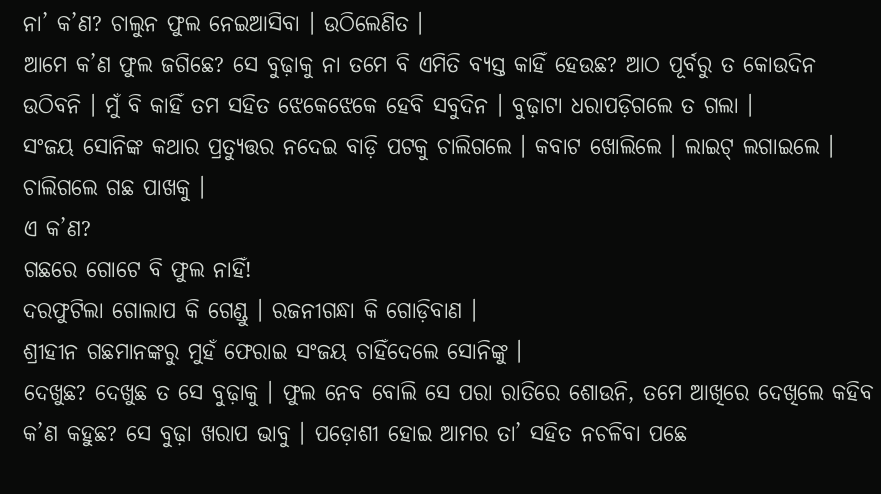ନା’ କ’ଣ? ଚାଲୁନ ଫୁଲ ନେଇଆସିବା । ଉଠିଲେଣିତ ।
ଆମେ କ’ଣ ଫୁଲ ଜଗିଛେ? ସେ ବୁଢ଼ାକୁ ନା ତମେ ବି ଏମିତି ବ୍ୟସ୍ତ କାହିଁ ହେଉଛ? ଆଠ ପୂର୍ବରୁ ତ କୋଉଦିନ ଉଠିବନି । ମୁଁ ବି କାହିଁ ତମ ସହିତ ଝେକେଝେକେ ହେବି ସବୁଦିନ । ବୁଢ଼ାଟା ଧରାପଡ଼ିଗଲେ ତ ଗଲା ।
ସଂଜୟ ସୋନିଙ୍କ କଥାର ପ୍ରତ୍ୟୁତ୍ତର ନଦେଇ ବାଡ଼ି ପଟକୁ ଚାଲିଗଲେ । କବାଟ ଖୋଲିଲେ । ଲାଇଟ୍ ଲଗାଇଲେ । ଚାଲିଗଲେ ଗଛ ପାଖକୁ ।
ଏ କ’ଣ?
ଗଛରେ ଗୋଟେ ବି ଫୁଲ ନାହିଁ!
ଦରଫୁଟିଲା ଗୋଲାପ କି ଗେଣ୍ଡୁ । ରଜନୀଗନ୍ଧା କି ଗୋଡ଼ିବାଣ ।
ଶ୍ରୀହୀନ ଗଛମାନଙ୍କରୁ ମୁହଁ ଫେରାଇ ସଂଜୟ ଚାହିଁଦେଲେ ସୋନିଙ୍କୁ ।
ଦେଖୁଛ? ଦେଖୁଛ ତ ସେ ବୁଢ଼ାକୁ । ଫୁଲ ନେବ ବୋଲି ସେ ପରା ରାତିରେ ଶୋଉନି, ତମେ ଆଖିରେ ଦେଖିଲେ କହିବ କ’ଣ କହୁଛ? ସେ ବୁଢ଼ା ଖରାପ ଭାବୁ । ପଡ଼ୋଶୀ ହୋଇ ଆମର ତା’ ସହିତ ନଚଳିବା ପଛେ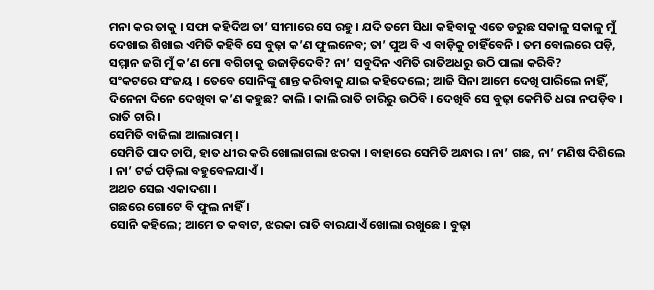ମନା କର ତାକୁ । ସଫା କହିଦିଅ ତା’ ସୀମାରେ ସେ ରହୁ । ଯଦି ତମେ ସିଧା କହିବାକୁ ଏତେ ଡରୁଛ ସକାଳୁ ସକାଳୁ ମୁଁ ଦେଖାଇ ଶିଖାଇ ଏମିତି କହିବି ସେ ବୁଢ଼ା କ’ଣ ଫୁଲନେବ; ତା’ ପୁଅ ବି ଏ ବାଡ଼ିକୁ ଚାହିଁବେନି । ତମ ବୋଲରେ ପଡ଼ି, ସମ୍ମାନ ଜଗି ମୁଁ କ’ଣ ମୋ ବଗିଚାକୁ ଉଜାଡ଼ିଦେବି? ନା’ ସବୁଦିନ ଏମିତି ରାତିଅଧରୁ ଉଠି ପାଲା କରିବି?
ସଂକଟରେ ସଂଜୟ । ତେବେ ସୋନିଙ୍କୁ ଶାନ୍ତ କରିବାକୁ ଯାଇ କହିଦେଲେ; ଆଜି ସିନା ଆମେ ଦେଖି ପାରିଲେ ନାହିଁ, ଦିନେନା ଦିନେ ଦେଖିବା କ’ଣ କହୁଛ? କାଲି । କାଲି ରାତି ଚାରିରୁ ଉଠିବି । ଦେଖିବି ସେ ବୁଢ଼ା କେମିତି ଧରା ନପଡ଼ିବ ।
ରାତି ଚାରି ।
ସେମିତି ବାଜିଲା ଆଲାରାମ୍ ।
ସେମିତି ପାଦ ଚାପି, ହାତ ଧୀର କରି ଖୋଲାଗଲା ଝରକା । ବାହାରେ ସେମିତି ଅନ୍ଧାର । ନା’ ଗଛ, ନା’ ମଣିଷ ଦିଶିଲେ । ନା’ ଟର୍ଚ୍ଚ ପଡ଼ିଲା ବହୁବେଳଯାଏଁ ।
ଅଥଚ ସେଇ ଏକାଦଶା ।
ଗଛରେ ଗୋଟେ ବି ଫୁଲ ନାହିଁ ।
ସୋନି କହିଲେ; ଆମେ ତ କବାଟ, ଝରକା ରାତି ବାରଯାଏଁ ଖୋଲା ରଖୁଛେ । ବୁଢ଼ା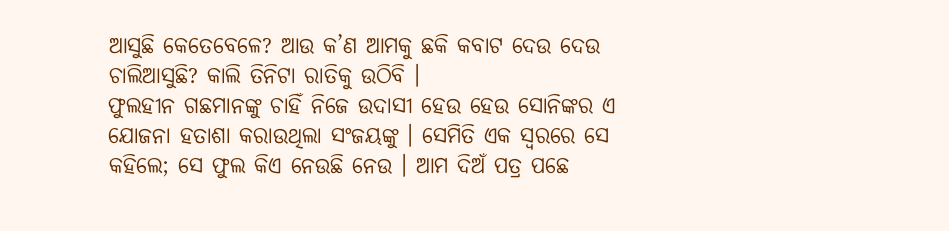ଆସୁଛି କେତେବେଳେ? ଆଉ କ’ଣ ଆମକୁ ଛକି କବାଟ ଦେଉ ଦେଉ ଚାଲିଆସୁଛି? କାଲି ତିନିଟା ରାତିକୁ ଉଠିବି ।
ଫୁଲହୀନ ଗଛମାନଙ୍କୁ ଚାହିଁ ନିଜେ ଉଦାସୀ ହେଉ ହେଉ ସୋନିଙ୍କର ଏ ଯୋଜନା ହତାଶା କରାଉଥିଲା ସଂଜୟଙ୍କୁ । ସେମିତି ଏକ ସ୍ୱରରେ ସେ କହିଲେ; ସେ ଫୁଲ କିଏ ନେଉଛି ନେଉ । ଆମ ଦିଅଁ ପତ୍ର ପଛେ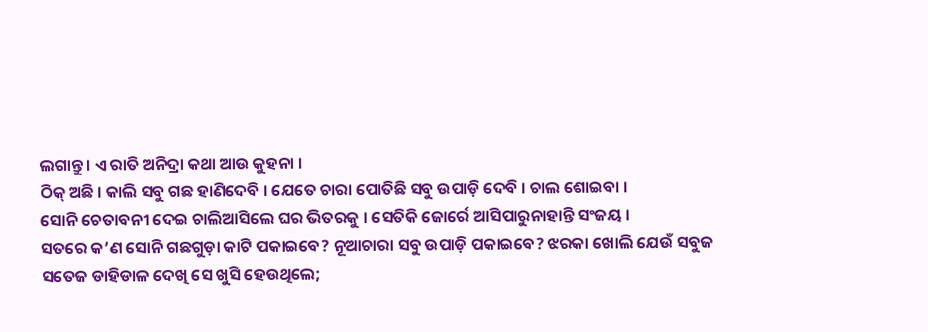ଲଗାନ୍ତୁ । ଏ ରାତି ଅନିଦ୍ରା କଥା ଆଉ କୁହନା ।
ଠିକ୍ ଅଛି । କାଲି ସବୁ ଗଛ ହାଣିଦେବି । ଯେତେ ଚାରା ପୋତିଛି ସବୁ ଉପାଡ଼ି ଦେବି । ଚାଲ ଶୋଇବା ।
ସୋନି ଚେତାବନୀ ଦେଇ ଚାଲିଆସିଲେ ଘର ଭିତରକୁ । ସେତିକି ଜୋର୍ରେ ଆସିପାରୁନାହାନ୍ତି ସଂଜୟ ।
ସତରେ କ’ଣ ସୋନି ଗଛଗୁଡ଼ା କାଟି ପକାଇବେ? ନୂଆଚାରା ସବୁ ଉପାଡ଼ି ପକାଇବେ? ଝରକା ଖୋଲି ଯେଉଁ ସବୁଜ ସତେଜ ଡାହିଡାଳ ଦେଖି ସେ ଖୁସି ହେଉଥିଲେ;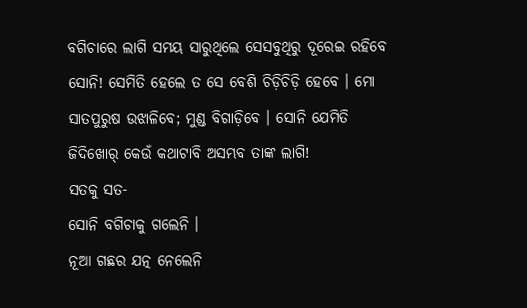ବଗିଚାରେ ଲାଗି ସମୟ ସାରୁଥିଲେ ସେସବୁଥିରୁ ଦୂରେଇ ରହିବେ ସୋନି! ସେମିତି ହେଲେ ତ ସେ ବେଶି ଚିଡ଼ିଚିଡ଼ି ହେବେ । ମୋ ସାତପୁରୁଷ ଉଝାଳିବେ; ମୁଣ୍ଡ ବିଗାଡ଼ିବେ । ସୋନି ଯେମିତି ଜିଦିଖୋର୍ କେଉଁ କଥାଟାବି ଅସମ୍ଭବ ତାଙ୍କ ଲାଗି!
ସତକୁ ସତ-
ସୋନି ବଗିଚାକୁ ଗଲେନି ।
ନୂଆ ଗଛର ଯତ୍ନ ନେଲେନି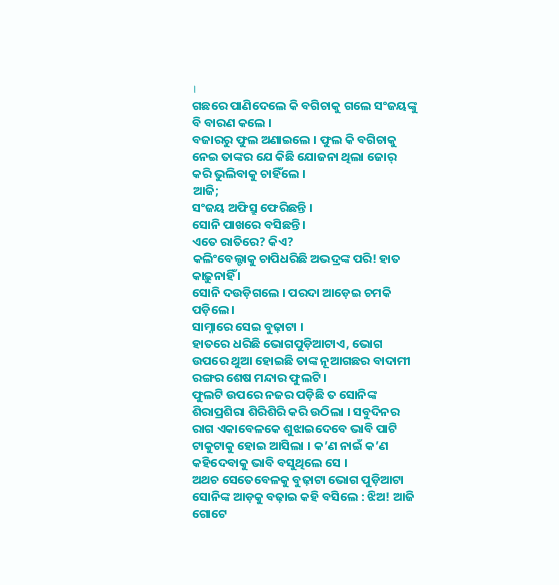।
ଗଛରେ ପାଣିଦେଲେ କି ବଗିଚାକୁ ଗଲେ ସଂଜୟଙ୍କୁ ବି ବାରଣ କଲେ ।
ବଜାରରୁ ଫୁଲ ଅଣାଇଲେ । ଫୁଲ କି ବଗିଚାକୁ ନେଇ ତାଙ୍କର ଯେ କିଛି ଯୋଜନା ଥିଲା ଜୋର୍ କରି ଭୁଲିବାକୁ ଚାହିଁଲେ ।
ଆଜି;
ସଂଜୟ ଅଫିସ୍ରୁ ଫେରିଛନ୍ତି ।
ସୋନି ପାଖରେ ବସିଛନ୍ତି ।
ଏତେ ରାତିରେ? କିଏ?
କଲିଂବେଲ୍ଟାକୁ ଚାପିଧରିଛି ଅଭଦ୍ରଙ୍କ ପରି! ହାତ କାଢ଼ୁନାହିଁ ।
ସୋନି ଦଉଡ଼ିଗଲେ । ପରଦା ଆଡ଼େଇ ଚମକି ପଡ଼ିଲେ ।
ସାମ୍ନାରେ ସେଇ ବୁଢ଼ାଟା ।
ହାତରେ ଧରିଛି ଭୋଗପୁଡ଼ିଆଟାଏ, ଭୋଗ ଉପରେ ଥୁଆ ହୋଇଛି ତାଙ୍କ ନୂଆଗଛର ବାଦାମୀ ରଙ୍ଗର ଶେଷ ମନ୍ଦାର ଫୁଲଟି ।
ଫୁଲଟି ଉପରେ ନଜର ପଡ଼ିଛି ତ ସୋନିଙ୍କ ଶିରାପ୍ରଶିରା ଶିରିଶିରି କରି ଉଠିଲା । ସବୁଦିନର ରାଗ ଏକାବେଳକେ ଶୁଝାଇଦେବେ ଭାବି ପାଟି ଟାକୁଟାକୁ ହୋଇ ଆସିଲା । କ’ଣ ନାଇଁ କ’ଣ କହିଦେବାକୁ ଭାବି ବସୁଥିଲେ ସେ ।
ଅଥଚ ସେତେବେଳକୁ ବୁଢ଼ାଟା ଭୋଗ ପୁଡ଼ିଆଟା ସୋନିଙ୍କ ଆଡ଼କୁ ବଢ଼ାଇ କହି ବସିଲେ : ଝିଅ! ଆଜି ଗୋଟେ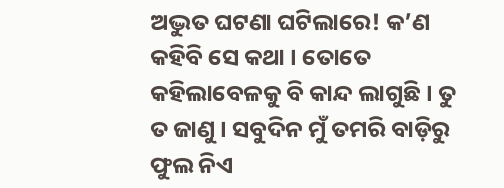ଅଦ୍ଭୁତ ଘଟଣା ଘଟିଲାରେ! କ’ଣ କହିବି ସେ କଥା । ତୋତେ କହିଲାବେଳକୁ ବି କାନ୍ଦ ଲାଗୁଛି । ତୁ ତ ଜାଣୁ । ସବୁଦିନ ମୁଁ ତମରି ବାଡ଼ିରୁ ଫୁଲ ନିଏ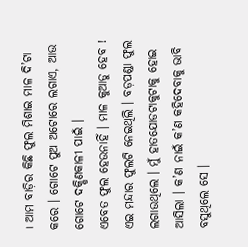। ଆମ ବାଡ଼ିର କିଛି ଫୁଲ ମିଶାଇ ମାଳ ଦି’ଟା କରେ । ଗୋଟେ ପୁଅ ଅଟୋରେ ଲଗାଏ, ଆଉ ଗୋଟେ ଦକ୍ଷିଣକାଳୀ ପାଇଁ ।
ଏବେତ ଫୁଲ ହେଉନାହିଁ । ମାଳ କୁଆଡୁ ହେବ ! ଏଇ ମନ୍ଦାର ଫୁଲଟି ନେଇଥିଲି । ବଡ଼ପଣ୍ଡା ଫୁଲ ଲଗାଉଥିଲେ । ମୁଁ ହାତଯୋଡଟାକୁଟାକୁ ହୋଇ ଆସିଲା । କ’ଣ ନାଇଁ କ’ଣ କହିଦେବାକୁ ଭାବି ବସୁଥିଲେ ସେ ।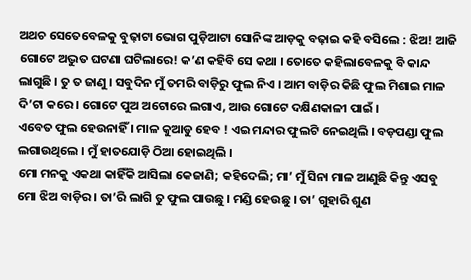ଅଥଚ ସେତେବେଳକୁ ବୁଢ଼ାଟା ଭୋଗ ପୁଡ଼ିଆଟା ସୋନିଙ୍କ ଆଡ଼କୁ ବଢ଼ାଇ କହି ବସିଲେ : ଝିଅ! ଆଜି ଗୋଟେ ଅଦ୍ଭୁତ ଘଟଣା ଘଟିଲାରେ! କ’ଣ କହିବି ସେ କଥା । ତୋତେ କହିଲାବେଳକୁ ବି କାନ୍ଦ ଲାଗୁଛି । ତୁ ତ ଜାଣୁ । ସବୁଦିନ ମୁଁ ତମରି ବାଡ଼ିରୁ ଫୁଲ ନିଏ । ଆମ ବାଡ଼ିର କିଛି ଫୁଲ ମିଶାଇ ମାଳ ଦି’ଟା କରେ । ଗୋଟେ ପୁଅ ଅଟୋରେ ଲଗାଏ, ଆଉ ଗୋଟେ ଦକ୍ଷିଣକାଳୀ ପାଇଁ ।
ଏବେତ ଫୁଲ ହେଉନାହିଁ । ମାଳ କୁଆଡୁ ହେବ ! ଏଇ ମନ୍ଦାର ଫୁଲଟି ନେଇଥିଲି । ବଡ଼ପଣ୍ଡା ଫୁଲ ଲଗାଉଥିଲେ । ମୁଁ ହାତଯୋଡ଼ି ଠିଆ ହୋଇଥିଲି ।
ମୋ ମନକୁ ଏକଥା କାହିଁକି ଆସିଲା କେଜାଣି; କହିଦେଲି; ମା’ ମୁଁ ସିନା ମାଳ ଆଣୁଛି କିନ୍ତୁ ଏସବୁ ମୋ ଝିଅ ବାଡ଼ିର । ତା’ରି ଲାଗି ତୁ ଫୁଲ ପାଉଛୁ । ମଣ୍ଡି ହେଉଛୁ । ତା’ ଗୁହାରି ଶୁଣ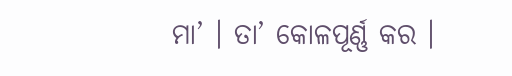ମା’ । ତା’ କୋଳପୂର୍ଣ୍ଣ କର ।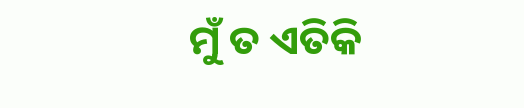ମୁଁ ତ ଏତିକି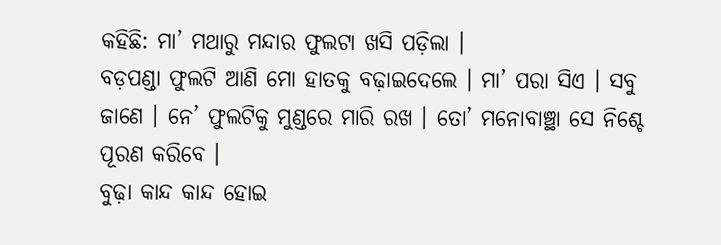କହିଛି: ମା’ ମଥାରୁ ମନ୍ଦାର ଫୁଲଟା ଖସି ପଡ଼ିଲା ।
ବଡ଼ପଣ୍ଡା ଫୁଲଟି ଆଣି ମୋ ହାତକୁ ବଢ଼ାଇଦେଲେ । ମା’ ପରା ସିଏ । ସବୁ ଜାଣେ । ନେ’ ଫୁଲଟିକୁ ମୁଣ୍ଡରେ ମାରି ରଖ । ତୋ’ ମନୋବାଞ୍ଛା ସେ ନିଶ୍ଚେ ପୂରଣ କରିବେ ।
ବୁଢ଼ା କାନ୍ଦ କାନ୍ଦ ହୋଇ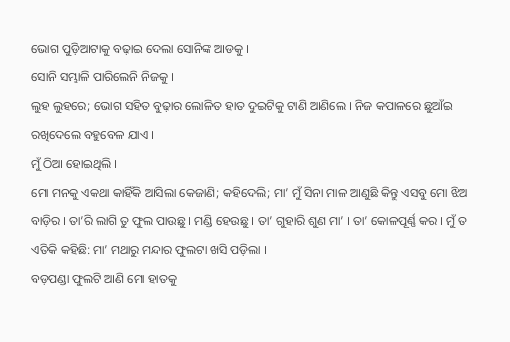ଭୋଗ ପୁଡ଼ିଆଟାକୁ ବଢ଼ାଇ ଦେଲା ସୋନିଙ୍କ ଆଡକୁ ।
ସୋନି ସମ୍ଭାଳି ପାରିଲେନି ନିଜକୁ ।
ଲୁହ ଲୁହରେ; ଭୋଗ ସହିତ ବୁଢ଼ାର ଲୋଳିତ ହାତ ଦୁଇଟିକୁ ଟାଣି ଆଣିଲେ । ନିଜ କପାଳରେ ଛୁଆଁଇ ରଖିଦେଲେ ବହୁବେଳ ଯାଏ ।
ମୁଁ ଠିଆ ହୋଇଥିଲି ।
ମୋ ମନକୁ ଏକଥା କାହିଁକି ଆସିଲା କେଜାଣି; କହିଦେଲି; ମା’ ମୁଁ ସିନା ମାଳ ଆଣୁଛି କିନ୍ତୁ ଏସବୁ ମୋ ଝିଅ ବାଡ଼ିର । ତା’ରି ଲାଗି ତୁ ଫୁଲ ପାଉଛୁ । ମଣ୍ଡି ହେଉଛୁ । ତା’ ଗୁହାରି ଶୁଣ ମା’ । ତା’ କୋଳପୂର୍ଣ୍ଣ କର । ମୁଁ ତ ଏତିକି କହିଛି: ମା’ ମଥାରୁ ମନ୍ଦାର ଫୁଲଟା ଖସି ପଡ଼ିଲା ।
ବଡ଼ପଣ୍ଡା ଫୁଲଟି ଆଣି ମୋ ହାତକୁ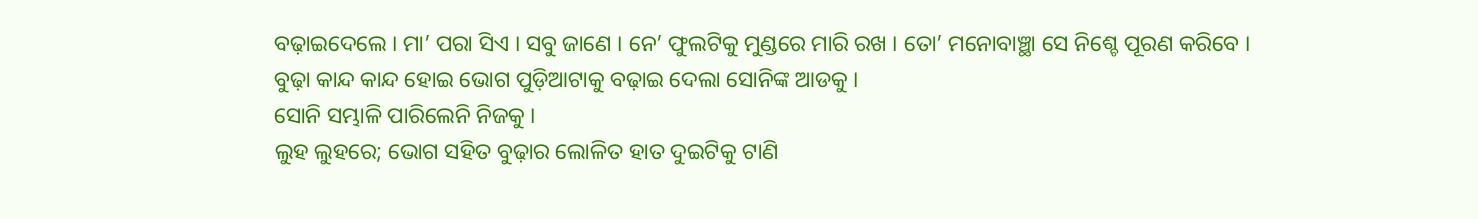ବଢ଼ାଇଦେଲେ । ମା’ ପରା ସିଏ । ସବୁ ଜାଣେ । ନେ’ ଫୁଲଟିକୁ ମୁଣ୍ଡରେ ମାରି ରଖ । ତୋ’ ମନୋବାଞ୍ଛା ସେ ନିଶ୍ଚେ ପୂରଣ କରିବେ ।
ବୁଢ଼ା କାନ୍ଦ କାନ୍ଦ ହୋଇ ଭୋଗ ପୁଡ଼ିଆଟାକୁ ବଢ଼ାଇ ଦେଲା ସୋନିଙ୍କ ଆଡକୁ ।
ସୋନି ସମ୍ଭାଳି ପାରିଲେନି ନିଜକୁ ।
ଲୁହ ଲୁହରେ; ଭୋଗ ସହିତ ବୁଢ଼ାର ଲୋଳିତ ହାତ ଦୁଇଟିକୁ ଟାଣି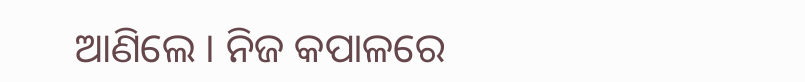ଆଣିଲେ । ନିଜ କପାଳରେ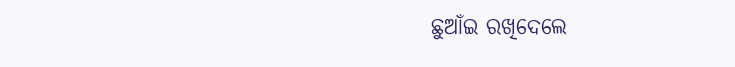ଛୁଆଁଇ ରଖିଦେଲେ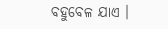ବହୁବେଳ ଯାଏ ।